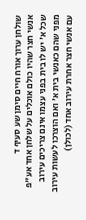שולחן ערוך אורח חיים סימן שע סעיף ד
אנשי חצר שהיו כולם אוכלים על שלחן אחד אע"פ שכל א' יש לו בית בפני עצמו אינם צריכים עירוב מפני שהם כאנשי בית א' ואם הוצרכו לעשות עירוב עם אנשי חצר אחרת עירוב אחד (לכולן)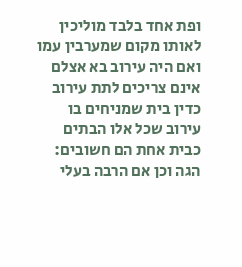ופת אחד בלבד מוליכין לאותו מקום שמערבין עמו ואם היה עירוב בא אצלם אינם צריכים לתת עירוב כדין בית שמניחים בו עירוב שכל אלו הבתים כבית אחת הם חשובים: הגה וכן אם הרבה בעלי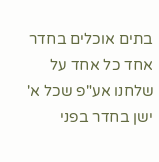בתים אוכלים בחדר אחד כל אחד על שלחנו אע"פ שכל א' ישן בחדר בפני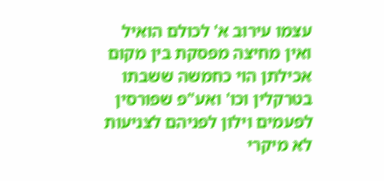עצמו עירוב א' לכולם הואיל ואין מחיצה מפסקת בין מקום אכילתן הוי כחמשה ששבתו בטרקלין וכו' ואע"פ שפורסין לפעמים וילון לפניהם לצניעות לא מיקרי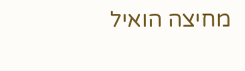מחיצה הואיל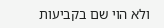ולא הוי שם בקביעות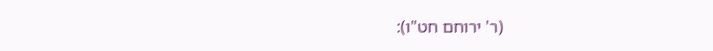(ר' ירוחם חט"ו):